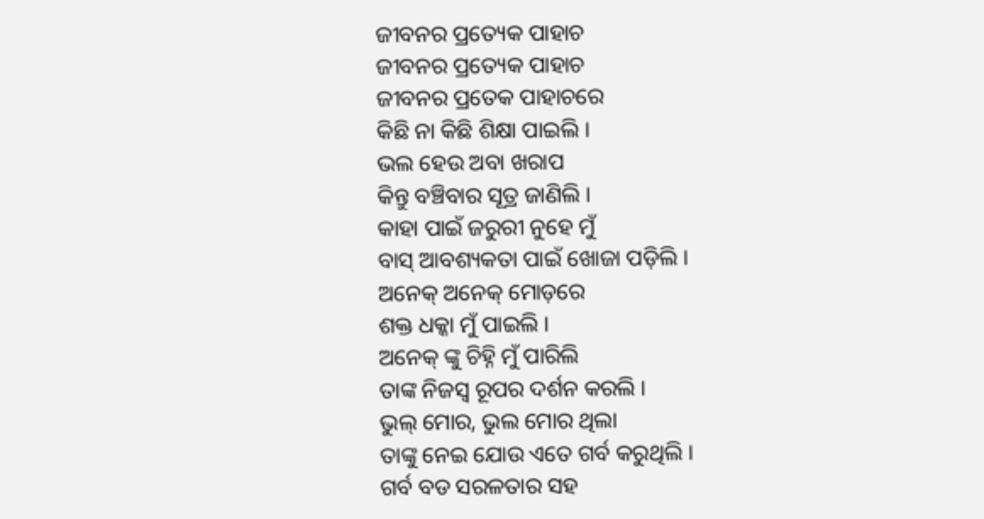ଜୀବନର ପ୍ରତ୍ୟେକ ପାହାଚ
ଜୀବନର ପ୍ରତ୍ୟେକ ପାହାଚ
ଜୀବନର ପ୍ରତେକ ପାହାଚରେ
କିଛି ନା କିଛି ଶିକ୍ଷା ପାଇଲି ।
ଭଲ ହେଉ ଅବା ଖରାପ
କିନ୍ତୁ ବଞ୍ଚିବାର ସୂତ୍ର ଜାଣିଲି ।
କାହା ପାଇଁ ଜରୁରୀ ନୁହେ ମୁଁ
ବାସ୍ ଆବଶ୍ୟକତା ପାଇଁ ଖୋଜା ପଡ଼ିଲି ।
ଅନେକ୍ ଅନେକ୍ ମୋଡ଼ରେ
ଶକ୍ତ ଧକ୍କା ମୁଁ ପାଇଲି ।
ଅନେକ୍ ଙ୍କୁ ଚିହ୍ନି ମୁଁ ପାରିଲି
ତାଙ୍କ ନିଜସ୍ଵ ରୂପର ଦର୍ଶନ କରଲି ।
ଭୁଲ୍ ମୋର, ଭୁଲ ମୋର ଥିଲା
ତାଙ୍କୁ ନେଇ ଯୋଉ ଏତେ ଗର୍ବ କରୁଥିଲି ।
ଗର୍ବ ବଡ ସରଳତାର ସହ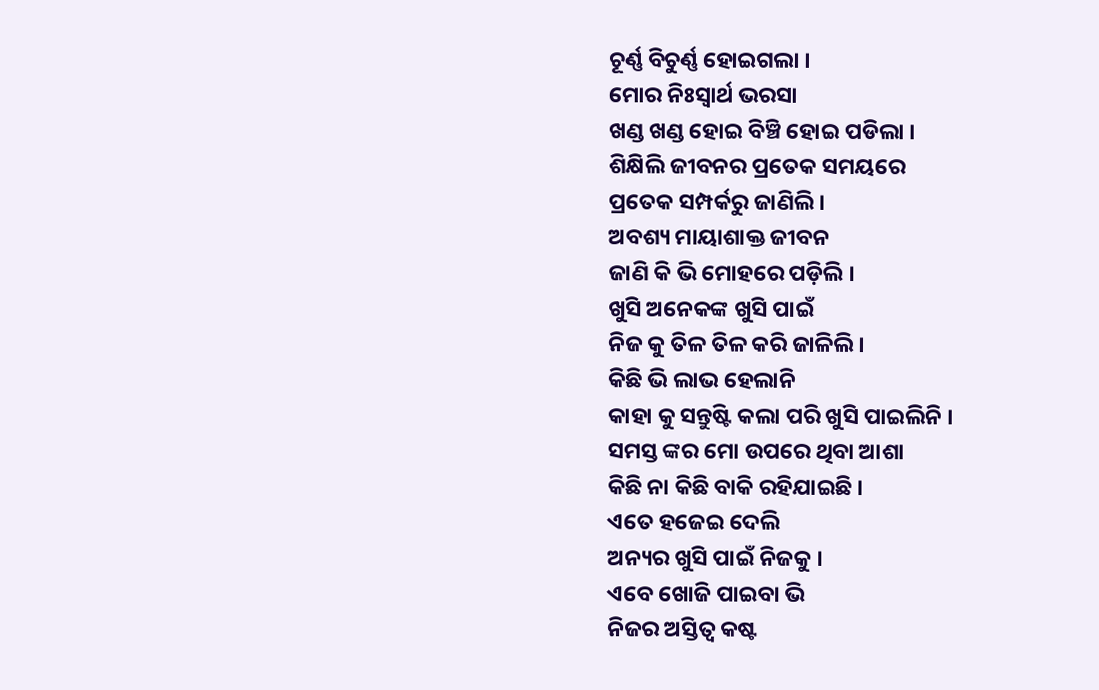ଚୂର୍ଣ୍ଣ ବିଚୁର୍ଣ୍ଣ ହୋଇଗଲା ।
ମୋର ନିଃସ୍ୱାର୍ଥ ଭରସା
ଖଣ୍ଡ ଖଣ୍ଡ ହୋଇ ବିଞ୍ଚି ହୋଇ ପଡିଲା ।
ଶିକ୍ଷିଲି ଜୀବନର ପ୍ରତେକ ସମୟରେ
ପ୍ରତେକ ସମ୍ପର୍କରୁ ଜାଣିଲି ।
ଅବଶ୍ୟ ମାୟାଶାକ୍ତ ଜୀବନ
ଜାଣି କି ଭି ମୋହରେ ପଡ଼ିଲି ।
ଖୁସି ଅନେକଙ୍କ ଖୁସି ପାଇଁ
ନିଜ କୁ ତିଳ ତିଳ କରି ଜାଳିଲି ।
କିଛି ଭି ଲାଭ ହେଲାନି
କାହା କୁ ସନ୍ତୁଷ୍ଟି କଲା ପରି ଖୁସି ପାଇଲିନି ।
ସମସ୍ତ ଙ୍କର ମୋ ଉପରେ ଥିବା ଆଶା
କିଛି ନା କିଛି ବାକି ରହିଯାଇଛି ।
ଏତେ ହଜେଇ ଦେଲି
ଅନ୍ୟର ଖୁସି ପାଇଁ ନିଜକୁ ।
ଏବେ ଖୋଜି ପାଇବା ଭି
ନିଜର ଅସ୍ତିତ୍ଵ କଷ୍ଟ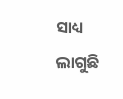ସାଧ୍ୟ ଲାଗୁଛି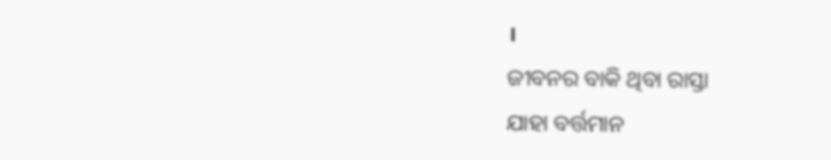।
ଜୀବନର ବାକି ଥିବା ରାସ୍ତା
ଯାହା ବର୍ତ୍ତମାନ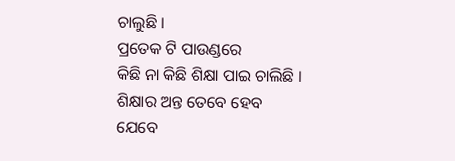ଚାଲୁଛି ।
ପ୍ରତେକ ଟି ପାଉଣ୍ଡରେ
କିଛି ନା କିଛି ଶିକ୍ଷା ପାଇ ଚାଲିଛି ।
ଶିକ୍ଷାର ଅନ୍ତ ତେବେ ହେବ
ଯେବେ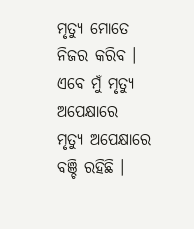ମୃତ୍ୟୁ ମୋତେ ନିଜର କରିବ ।
ଏବେ ମୁଁ ମୃତ୍ଯୁ ଅପେକ୍ଷାରେ
ମୃତ୍ୟୁ ଅପେକ୍ଷାରେ ବଞ୍ଚି ରହିଛି ।